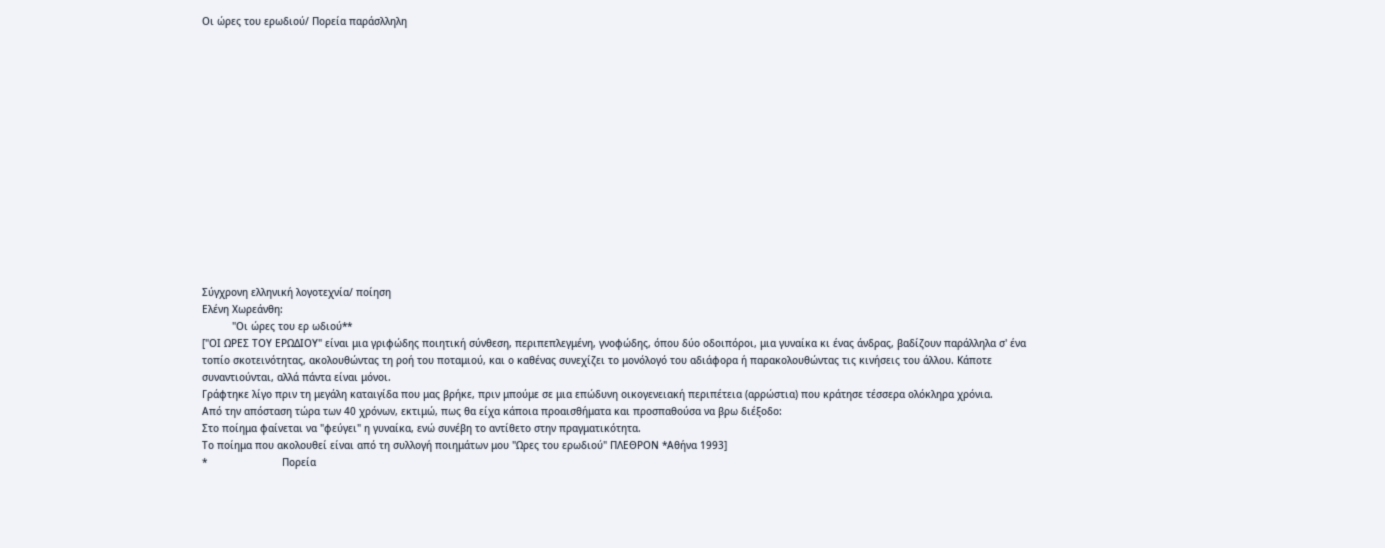Οι ώρες του ερωδιού/ Πορεία παράσλληλη















Σύγχρονη ελληνική λογοτεχνία/ ποίηση
Ελένη Χωρεάνθη:
          "Οι ώρες του ερ ωδιού**
["ΟΙ ΩΡΕΣ ΤΟΥ ΕΡΩΔΙΟΥ" είναι μια γριφώδης ποιητική σύνθεση, περιπεπλεγμένη, γνοφώδης, όπου δύο οδοιπόροι, μια γυναίκα κι ένας άνδρας, βαδίζουν παράλληλα σ' ένα τοπίο σκοτεινότητας, ακολουθώντας τη ροή του ποταμιού, και ο καθένας συνεχίζει το μονόλογό του αδιάφορα ή παρακολουθώντας τις κινήσεις του άλλου. Κάποτε συναντιούνται, αλλά πάντα είναι μόνοι.
Γράφτηκε λίγο πριν τη μεγάλη καταιγίδα που μας βρήκε, πριν μπούμε σε μια επώδυνη οικογενειακή περιπέτεια (αρρώστια) που κράτησε τέσσερα ολόκληρα χρόνια.
Από την απόσταση τώρα των 40 χρόνων, εκτιμώ, πως θα είχα κάποια προαισθήματα και προσπαθούσα να βρω διέξοδο:
Στο ποίημα φαίνεται να "φεύγει" η γυναίκα, ενώ συνέβη το αντίθετο στην πραγματικότητα.
Το ποίημα που ακολουθεί είναι από τη συλλογή ποιημάτων μου "Ωρες του ερωδιού" ΠΛΕΘΡΟΝ *Αθήνα 1993]
*                         Πορεία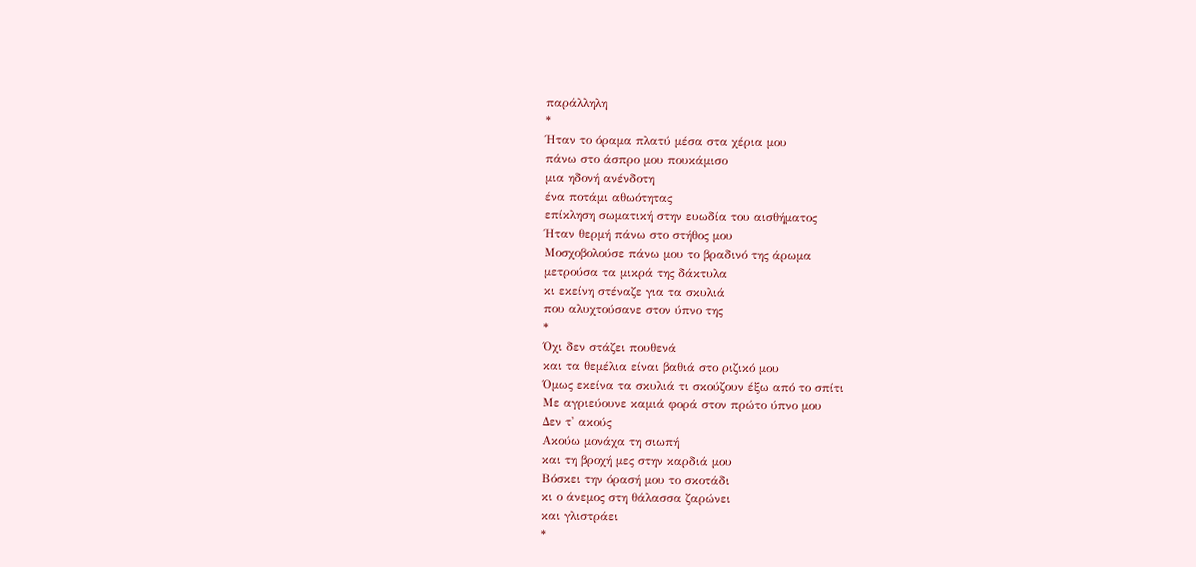παράλληλη
*
Ήταν το όραμα πλατύ μέσα στα χέρια μου
πάνω στο άσπρο μου πουκάμισο
μια ηδονή ανένδοτη
ένα ποτάμι αθωότητας
επίκληση σωματική στην ευωδία του αισθήματος
Ήταν θερμή πάνω στο στήθος μου
Μοσχοβολούσε πάνω μου το βραδινό της άρωμα
μετρούσα τα μικρά της δάκτυλα
κι εκείνη στέναζε για τα σκυλιά
που αλυχτούσανε στον ύπνο της
*
Όχι δεν στάζει πουθενά
και τα θεμέλια είναι βαθιά στο ριζικό μου
Όμως εκείνα τα σκυλιά τι σκούζουν έξω από το σπίτι
Με αγριεύουνε καμιά φορά στον πρώτο ύπνο μου
Δεν τ' ακούς
Ακούω μονάχα τη σιωπή
και τη βροχή μες στην καρδιά μου
Βόσκει την όρασή μου το σκοτάδι
κι ο άνεμος στη θάλασσα ζαρώνει
και γλιστράει
*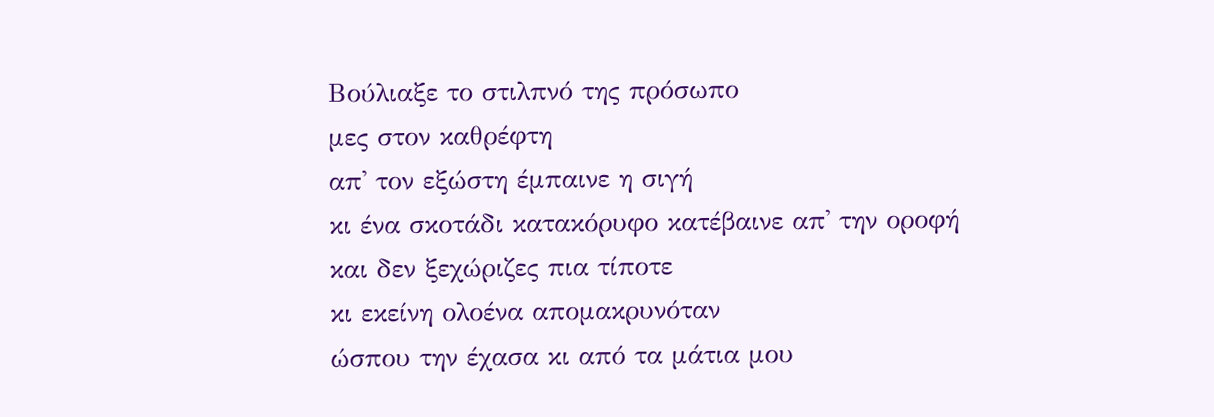Βούλιαξε το στιλπνό της πρόσωπο
μες στον καθρέφτη
απ' τον εξώστη έμπαινε η σιγή
κι ένα σκοτάδι κατακόρυφο κατέβαινε απ' την οροφή
και δεν ξεχώριζες πια τίποτε
κι εκείνη ολοένα απομακρυνόταν
ώσπου την έχασα κι από τα μάτια μου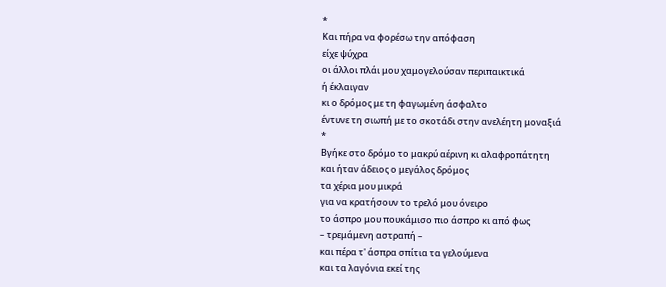*
Και πήρα να φορέσω την απόφαση
είχε ψύχρα
οι άλλοι πλάι μου χαμογελούσαν περιπαικτικά
ή έκλαιγαν
κι ο δρόμος με τη φαγωμένη άσφαλτο
έντυνε τη σιωπή με το σκοτάδι στην ανελέητη μοναξιά
*
Βγήκε στο δρόμο το μακρύ αέρινη κι αλαφροπάτητη
και ήταν άδειος ο μεγάλος δρόμος
τα χέρια μου μικρά
για να κρατήσουν το τρελό μου όνειρο
το άσπρο μου πουκάμισο πιο άσπρο κι από φως
– τρεμάμενη αστραπή –
και πέρα τ' άσπρα σπίτια τα γελούμενα
και τα λαγόνια εκεί της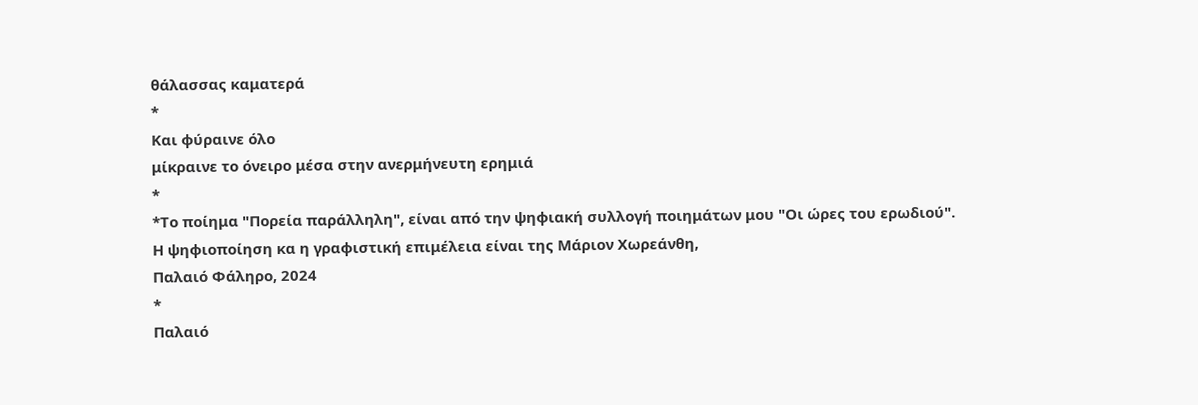θάλασσας καματερά
*
Και φύραινε όλο
μίκραινε το όνειρο μέσα στην ανερμήνευτη ερημιά
*
*Το ποίημα "Πορεία παράλληλη", είναι από την ψηφιακή συλλογή ποιημάτων μου "Οι ώρες του ερωδιού".
Η ψηφιοποίηση κα η γραφιστική επιμέλεια είναι της Μάριον Χωρεάνθη,
Παλαιό Φάληρο, 2024
*
Παλαιό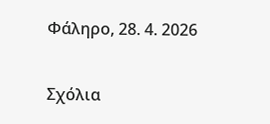Φάληρο, 28. 4. 2026

Σχόλια